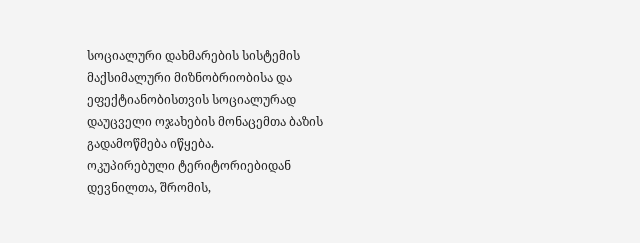სოციალური დახმარების სისტემის მაქსიმალური მიზნობრიობისა და ეფექტიანობისთვის სოციალურად დაუცველი ოჯახების მონაცემთა ბაზის გადამოწმება იწყება.
ოკუპირებული ტერიტორიებიდან დევნილთა, შრომის,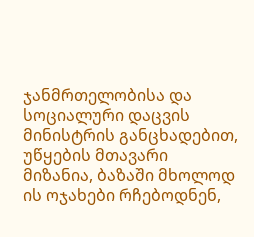ჯანმრთელობისა და სოციალური დაცვის მინისტრის განცხადებით, უწყების მთავარი მიზანია, ბაზაში მხოლოდ ის ოჯახები რჩებოდნენ,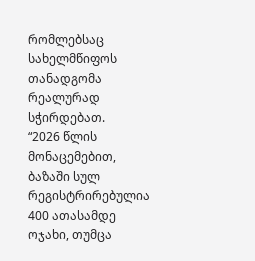რომლებსაც სახელმწიფოს თანადგომა რეალურად სჭირდებათ.
“2026 წლის მონაცემებით, ბაზაში სულ რეგისტრირებულია 400 ათასამდე ოჯახი, თუმცა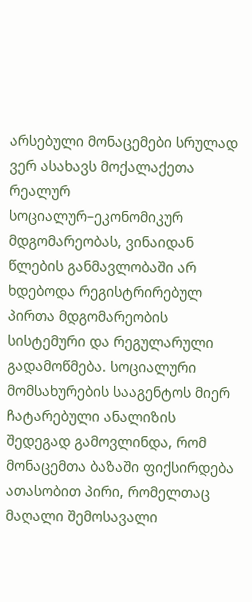არსებული მონაცემები სრულად ვერ ასახავს მოქალაქეთა რეალურ სოციალურ–ეკონომიკურ მდგომარეობას, ვინაიდან წლების განმავლობაში არ ხდებოდა რეგისტრირებულ პირთა მდგომარეობის სისტემური და რეგულარული გადამოწმება. სოციალური მომსახურების სააგენტოს მიერ ჩატარებული ანალიზის შედეგად გამოვლინდა, რომ მონაცემთა ბაზაში ფიქსირდება ათასობით პირი, რომელთაც მაღალი შემოსავალი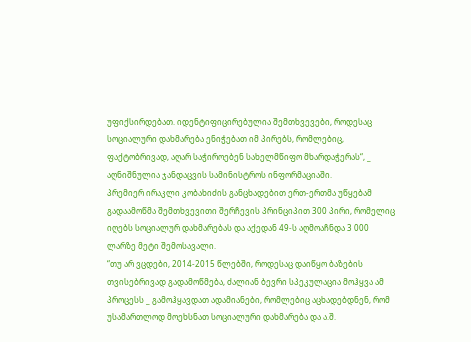უფიქსირდებათ. იდენტიფიცირებულია შემთხვევები, როდესაც სოციალური დახმარება ენიჭებათ იმ პირებს, რომლებიც, ფაქტობრივად, აღარ საჭიროებენ სახელმწიფო მხარდაჭერას“, _ აღნიშნულია ჯანდაცვის სამინისტროს ინფორმაციაში.
პრემიერ ირაკლი კობახიძის განცხადებით ერთ-ერთმა უწყებამ გადაამოწმა შემთხვევითი შერჩევის პრინციპით 300 პირი, რომელიც იღებს სოციალურ დახმარებას და აქედან 49-ს აღმოაჩნდა 3 000 ლარზე მეტი შემოსავალი.
“თუ არ ვცდები, 2014-2015 წლებში, როდესაც დაიწყო ბაზების თვისებრივად გადამოწმება, ძალიან ბევრი სპეკულაცია მოჰყვა ამ პროცესს _ გამოჰყავდათ ადამიანები, რომლებიც აცხადებდნენ, რომ უსამართლოდ მოეხსნათ სოციალური დახმარება და ა.შ.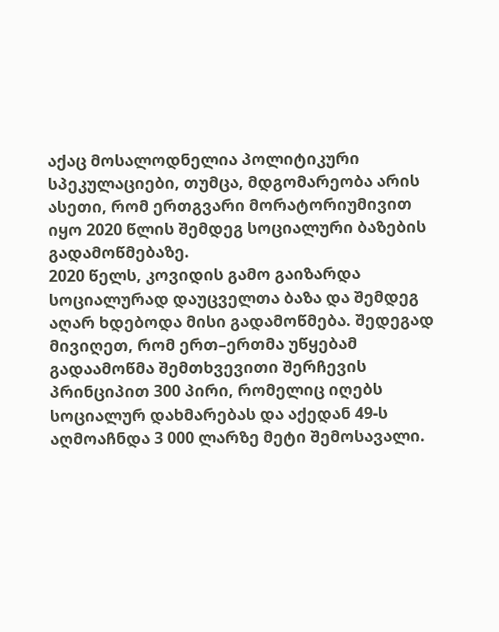აქაც მოსალოდნელია პოლიტიკური სპეკულაციები, თუმცა, მდგომარეობა არის ასეთი, რომ ერთგვარი მორატორიუმივით იყო 2020 წლის შემდეგ სოციალური ბაზების გადამოწმებაზე.
2020 წელს, კოვიდის გამო გაიზარდა სოციალურად დაუცველთა ბაზა და შემდეგ აღარ ხდებოდა მისი გადამოწმება. შედეგად მივიღეთ, რომ ერთ–ერთმა უწყებამ გადაამოწმა შემთხვევითი შერჩევის პრინციპით 300 პირი, რომელიც იღებს სოციალურ დახმარებას და აქედან 49-ს აღმოაჩნდა 3 000 ლარზე მეტი შემოსავალი.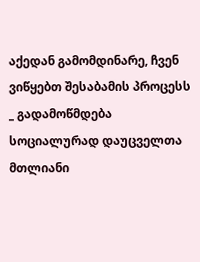აქედან გამომდინარე, ჩვენ ვიწყებთ შესაბამის პროცესს _ გადამოწმდება სოციალურად დაუცველთა მთლიანი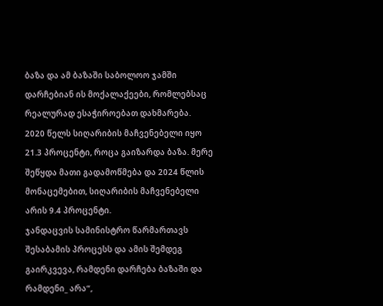ბაზა და ამ ბაზაში საბოლოო ჯამში დარჩებიან ის მოქალაქეები, რომლებსაც რეალურად ესაჭიროებათ დახმარება.
2020 წელს სიღარიბის მაჩვენებელი იყო 21.3 პროცენტი, როცა გაიზარდა ბაზა. მერე შეწყდა მათი გადამოწმება და 2024 წლის მონაცემებით, სიღარიბის მაჩვენებელი არის 9.4 პროცენტი.
ჯანდაცვის სამინისტრო წარმართავს შესაბამის პროცესს და ამის შემდეგ გაირკვევა, რამდენი დარჩება ბაზაში და რამდენი_ არა“,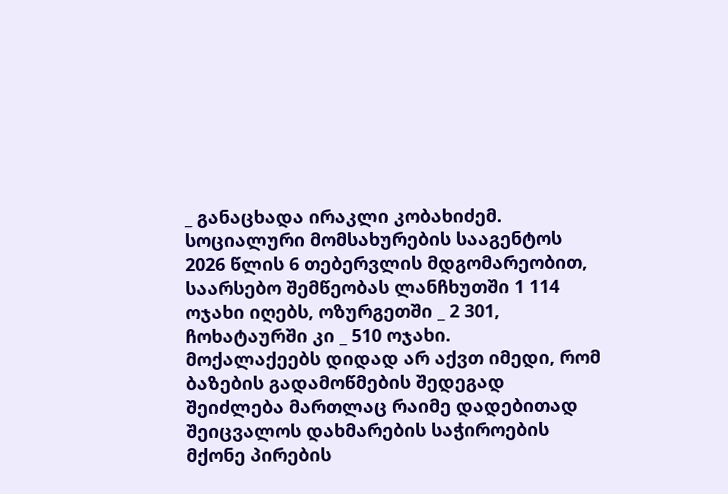_ განაცხადა ირაკლი კობახიძემ.
სოციალური მომსახურების სააგენტოს 2026 წლის 6 თებერვლის მდგომარეობით, საარსებო შემწეობას ლანჩხუთში 1 114 ოჯახი იღებს, ოზურგეთში _ 2 301, ჩოხატაურში კი _ 510 ოჯახი.
მოქალაქეებს დიდად არ აქვთ იმედი, რომ ბაზების გადამოწმების შედეგად შეიძლება მართლაც რაიმე დადებითად შეიცვალოს დახმარების საჭიროების მქონე პირების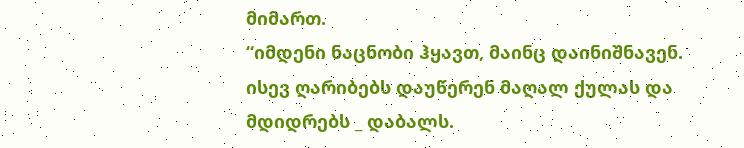მიმართ.
“იმდენი ნაცნობი ჰყავთ, მაინც დაინიშნავენ. ისევ ღარიბებს დაუწერენ მაღალ ქულას და მდიდრებს _ დაბალს.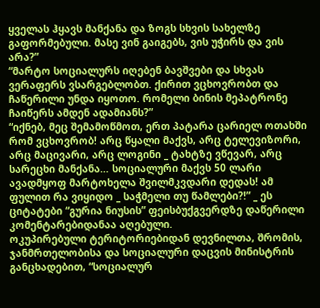ყველას ჰყავს მანქანა და ზოგს სხვის სახელზე გაფორმებული. მასე ვინ გაიგებს, ვის უჭირს და ვის არა?”
“მარტო სოციალურს იღებენ ბავშვები და სხვას ვერაფერს ვსარგებლობთ. ქირით ვცხოვრობთ და ჩაწერილი უნდა იყოთო. რომელი ბინის მეპატრონე ჩაიწერს ამდენ ადამიანს?”
“იქნებ, მეც შემამოწმოთ, ერთ პატარა ცარიელ ოთახში რომ ვცხოვრობ! არც წყალი მაქვს, არც ტელევიზორი, არც მაცივარი, არც ლოგინი _ ტახტზე ვწევარ, არც სარეცხი მანქანა… სოციალური მაქვს 50 ლარი ავადმყოფ მარტოხელა შვილმკვდარი დედას! ამ ფულით რა ვიყიდო _ საჭმელი თუ წამლები?!” _ ეს ციტატები “გურია ნიუსის” ფეისბუქგვერდზე დაწერილი კომენტარებიდანაა აღებული.
ოკუპირებული ტერიტორიებიდან დევნილთა, შრომის, ჯანმრთელობისა და სოციალური დაცვის მინისტრის განცხადებით, “სოციალურ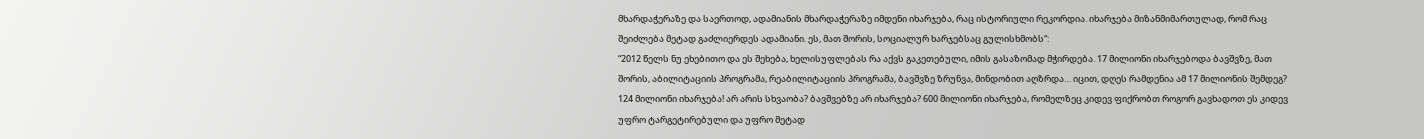მხარდაჭერაზე და საერთოდ, ადამიანის მხარდაჭერაზე იმდენი იხარჯება, რაც ისტორიული რეკორდია. იხარჯება მიზანმიმართულად, რომ რაც შეიძლება მეტად გაძლიერდეს ადამიანი. ეს, მათ შორის, სოციალურ ხარჯებსაც გულისხმობს“:
“2012 წელს ნუ ეხებითო და ეს შეხება, ხელისუფლებას რა აქვს გაკეთებული, იმის გასაზომად მჭირდება. 17 მილიონი იხარჯებოდა ბავშვზე, მათ შორის, აბილიტაციის პროგრამა, რეაბილიტაციის პროგრამა, ბავშვზე ზრუნვა, მინდობით აღზრდა… იცით, დღეს რამდენია ამ 17 მილიონის შემდეგ? 124 მილიონი იხარჯება! არ არის სხვაობა? ბავშვებზე არ იხარჯება? 600 მილიონი იხარჯება, რომელზეც კიდევ ფიქრობთ როგორ გავხადოთ ეს კიდევ უფრო ტარგეტირებული და უფრო მეტად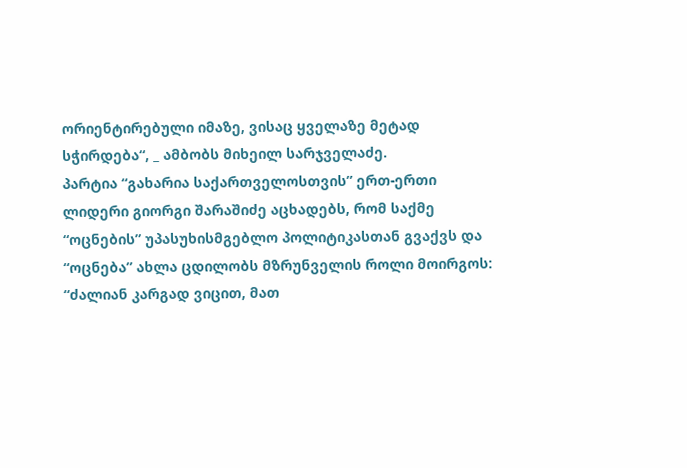ორიენტირებული იმაზე, ვისაც ყველაზე მეტად სჭირდება“, _ ამბობს მიხეილ სარჯველაძე.
პარტია “გახარია საქართველოსთვის” ერთ-ერთი ლიდერი გიორგი შარაშიძე აცხადებს, რომ საქმე “ოცნების” უპასუხისმგებლო პოლიტიკასთან გვაქვს და “ოცნება” ახლა ცდილობს მზრუნველის როლი მოირგოს:
“ძალიან კარგად ვიცით, მათ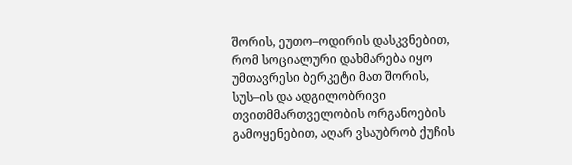შორის, ეუთო–ოდირის დასკვნებით, რომ სოციალური დახმარება იყო უმთავრესი ბერკეტი მათ შორის, სუს–ის და ადგილობრივი თვითმმართველობის ორგანოების გამოყენებით, აღარ ვსაუბრობ ქუჩის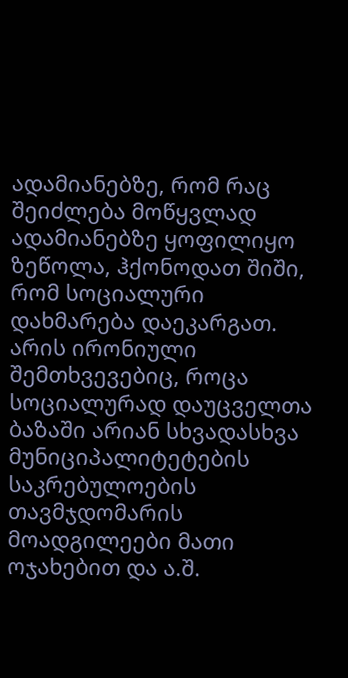ადამიანებზე, რომ რაც შეიძლება მოწყვლად ადამიანებზე ყოფილიყო ზეწოლა, ჰქონოდათ შიში, რომ სოციალური დახმარება დაეკარგათ. არის ირონიული შემთხვევებიც, როცა სოციალურად დაუცველთა ბაზაში არიან სხვადასხვა მუნიციპალიტეტების საკრებულოების თავმჯდომარის მოადგილეები მათი ოჯახებით და ა.შ.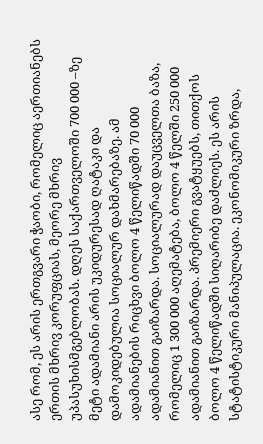ასე რომ, ეს არის ერთგვარი ჭაობი, რომელიც აერთიანებს ერთის მხრივ კორუფციას, მეორე მხრივ უპასუხისმგებლობას. დღეს საქართველოში 700 000 –ზე მეტი ადამიანი არის უკიდურესად ღატაკი და დამოკიდებულია სოციალურ დახმარებაზე. ამ ადამიანების რიცხვი ბოლო 4 წელიწადში 70 000 ადამიანით გაიზარდა. სოციალურად დაუცველთა ბაზა, რომელიც 1 300 000 აღემატება, ბოლო 4 წელში 250 000 ადამიანით გაიზარდა. პრემიერი გვატყუებს, თითქოს ბოლო 4 წელიწადში სიღარიბე დაძლიეს. ეს არის სტატისტიკური მანიპულაცია. ეკონომიკური ზრდა,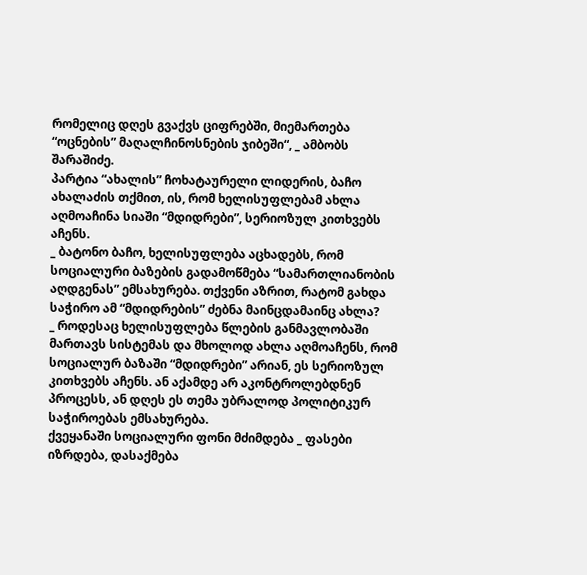რომელიც დღეს გვაქვს ციფრებში, მიემართება “ოცნების” მაღალჩინოსნების ჯიბეში“, _ ამბობს შარაშიძე.
პარტია “ახალის” ჩოხატაურელი ლიდერის, ბაჩო ახალაძის თქმით, ის, რომ ხელისუფლებამ ახლა აღმოაჩინა სიაში “მდიდრები”, სერიოზულ კითხვებს აჩენს.
_ ბატონო ბაჩო, ხელისუფლება აცხადებს, რომ სოციალური ბაზების გადამოწმება “სამართლიანობის აღდგენას” ემსახურება. თქვენი აზრით, რატომ გახდა საჭირო ამ “მდიდრების” ძებნა მაინცდამაინც ახლა?
_ როდესაც ხელისუფლება წლების განმავლობაში მართავს სისტემას და მხოლოდ ახლა აღმოაჩენს, რომ სოციალურ ბაზაში “მდიდრები” არიან, ეს სერიოზულ კითხვებს აჩენს. ან აქამდე არ აკონტროლებდნენ პროცესს, ან დღეს ეს თემა უბრალოდ პოლიტიკურ საჭიროებას ემსახურება.
ქვეყანაში სოციალური ფონი მძიმდება _ ფასები იზრდება, დასაქმება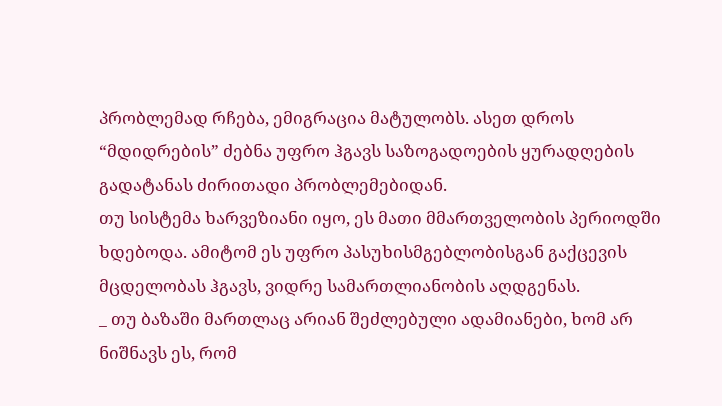პრობლემად რჩება, ემიგრაცია მატულობს. ასეთ დროს “მდიდრების” ძებნა უფრო ჰგავს საზოგადოების ყურადღების გადატანას ძირითადი პრობლემებიდან.
თუ სისტემა ხარვეზიანი იყო, ეს მათი მმართველობის პერიოდში ხდებოდა. ამიტომ ეს უფრო პასუხისმგებლობისგან გაქცევის მცდელობას ჰგავს, ვიდრე სამართლიანობის აღდგენას.
_ თუ ბაზაში მართლაც არიან შეძლებული ადამიანები, ხომ არ ნიშნავს ეს, რომ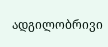ადგილობრივი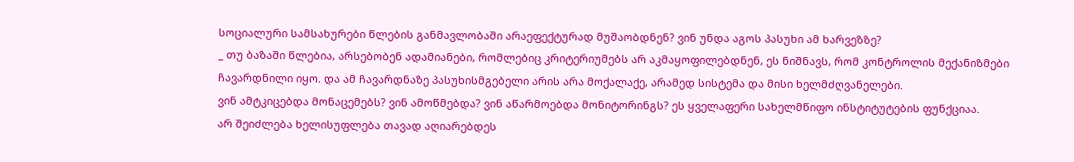სოციალური სამსახურები წლების განმავლობაში არაეფექტურად მუშაობდნენ? ვინ უნდა აგოს პასუხი ამ ხარვეზზე?
_ თუ ბაზაში წლებია, არსებობენ ადამიანები, რომლებიც კრიტერიუმებს არ აკმაყოფილებდნენ, ეს ნიშნავს, რომ კონტროლის მექანიზმები ჩავარდნილი იყო. და ამ ჩავარდნაზე პასუხისმგებელი არის არა მოქალაქე, არამედ სისტემა და მისი ხელმძღვანელები.
ვინ ამტკიცებდა მონაცემებს? ვინ ამოწმებდა? ვინ აწარმოებდა მონიტორინგს? ეს ყველაფერი სახელმწიფო ინსტიტუტების ფუნქციაა.
არ შეიძლება ხელისუფლება თავად აღიარებდეს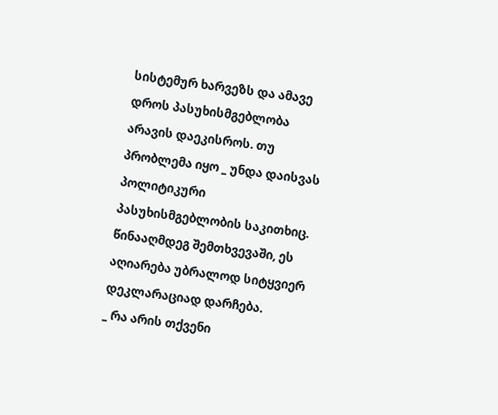სისტემურ ხარვეზს და ამავე დროს პასუხისმგებლობა არავის დაეკისროს. თუ პრობლემა იყო _ უნდა დაისვას პოლიტიკური პასუხისმგებლობის საკითხიც. წინააღმდეგ შემთხვევაში, ეს აღიარება უბრალოდ სიტყვიერ დეკლარაციად დარჩება.
_ რა არის თქვენი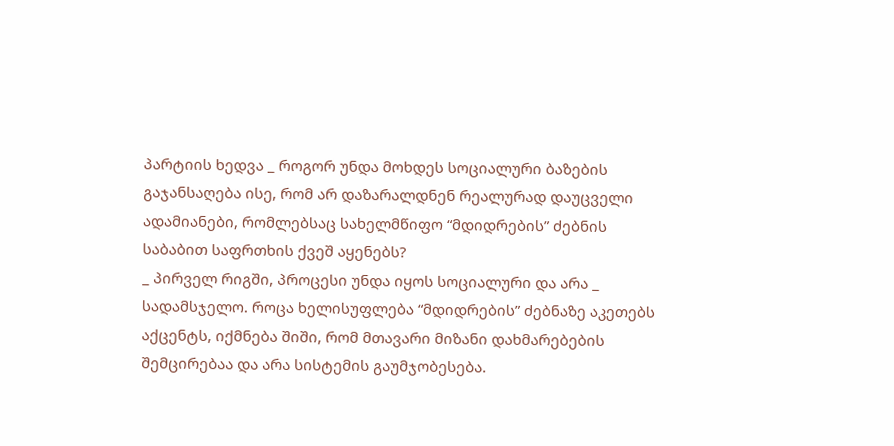პარტიის ხედვა _ როგორ უნდა მოხდეს სოციალური ბაზების გაჯანსაღება ისე, რომ არ დაზარალდნენ რეალურად დაუცველი ადამიანები, რომლებსაც სახელმწიფო “მდიდრების” ძებნის საბაბით საფრთხის ქვეშ აყენებს?
_ პირველ რიგში, პროცესი უნდა იყოს სოციალური და არა _ სადამსჯელო. როცა ხელისუფლება “მდიდრების” ძებნაზე აკეთებს აქცენტს, იქმნება შიში, რომ მთავარი მიზანი დახმარებების შემცირებაა და არა სისტემის გაუმჯობესება.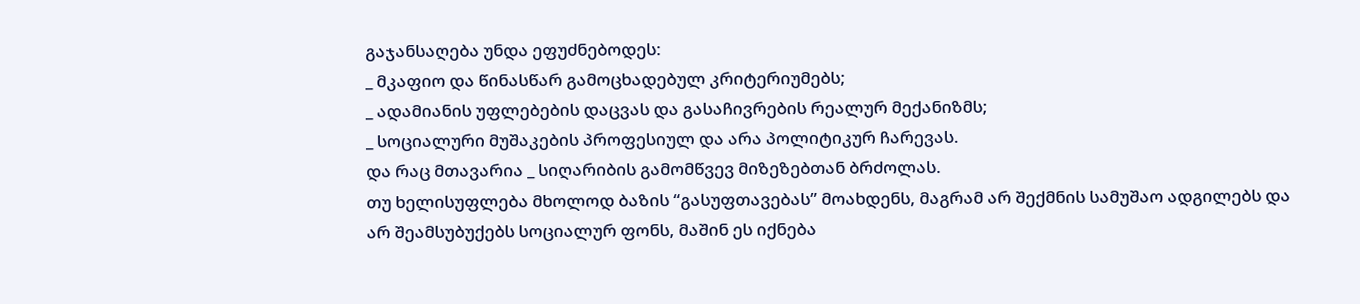გაჯანსაღება უნდა ეფუძნებოდეს:
_ მკაფიო და წინასწარ გამოცხადებულ კრიტერიუმებს;
_ ადამიანის უფლებების დაცვას და გასაჩივრების რეალურ მექანიზმს;
_ სოციალური მუშაკების პროფესიულ და არა პოლიტიკურ ჩარევას.
და რაც მთავარია _ სიღარიბის გამომწვევ მიზეზებთან ბრძოლას.
თუ ხელისუფლება მხოლოდ ბაზის “გასუფთავებას” მოახდენს, მაგრამ არ შექმნის სამუშაო ადგილებს და არ შეამსუბუქებს სოციალურ ფონს, მაშინ ეს იქნება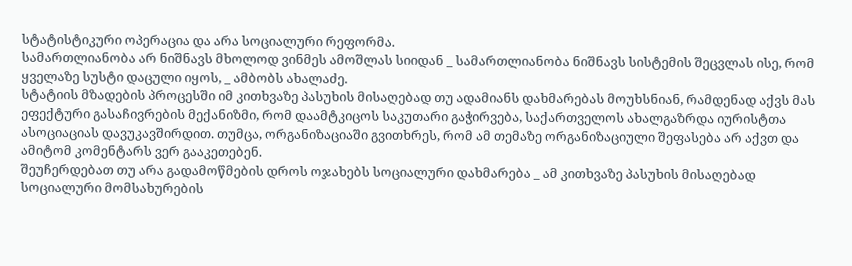სტატისტიკური ოპერაცია და არა სოციალური რეფორმა.
სამართლიანობა არ ნიშნავს მხოლოდ ვინმეს ამოშლას სიიდან _ სამართლიანობა ნიშნავს სისტემის შეცვლას ისე, რომ ყველაზე სუსტი დაცული იყოს, _ ამბობს ახალაძე.
სტატიის მზადების პროცესში იმ კითხვაზე პასუხის მისაღებად თუ ადამიანს დახმარებას მოუხსნიან, რამდენად აქვს მას ეფექტური გასაჩივრების მექანიზმი, რომ დაამტკიცოს საკუთარი გაჭირვება, საქართველოს ახალგაზრდა იურისტთა ასოციაციას დავუკავშირდით. თუმცა, ორგანიზაციაში გვითხრეს, რომ ამ თემაზე ორგანიზაციული შეფასება არ აქვთ და ამიტომ კომენტარს ვერ გააკეთებენ.
შეუჩერდებათ თუ არა გადამოწმების დროს ოჯახებს სოციალური დახმარება _ ამ კითხვაზე პასუხის მისაღებად სოციალური მომსახურების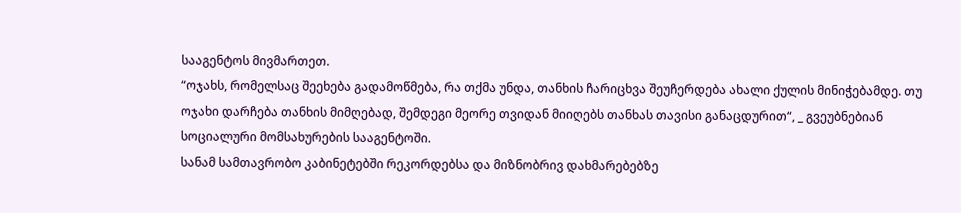სააგენტოს მივმართეთ.
“ოჯახს, რომელსაც შეეხება გადამოწმება, რა თქმა უნდა, თანხის ჩარიცხვა შეუჩერდება ახალი ქულის მინიჭებამდე. თუ ოჯახი დარჩება თანხის მიმღებად, შემდეგი მეორე თვიდან მიიღებს თანხას თავისი განაცდურით“, _ გვეუბნებიან სოციალური მომსახურების სააგენტოში.
სანამ სამთავრობო კაბინეტებში რეკორდებსა და მიზნობრივ დახმარებებზე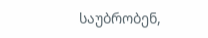საუბრობენ,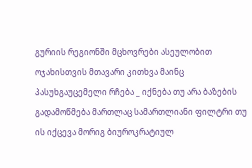გურიის რეგიონში მცხოვრები ასეულობით ოჯახისთვის მთავარი კითხვა მაინც პასუხგაუცემელი რჩება _ იქნება თუ არა ბაზების გადამოწმება მართლაც სამართლიანი ფილტრი თუ ის იქცევა მორიგ ბიუროკრატიულ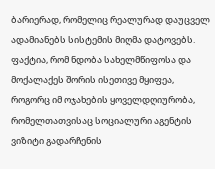ბარიერად, რომელიც რეალურად დაუცველ ადამიანებს სისტემის მიღმა დატოვებს. ფაქტია, რომ ნდობა სახელმწიფოსა და მოქალაქეს შორის ისეთივე მყიფეა, როგორც იმ ოჯახების ყოველდღიურობა, რომელთათვისაც სოციალური აგენტის ვიზიტი გადარჩენის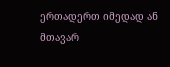ერთადერთ იმედად ან მთავარ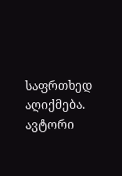საფრთხედ აღიქმება.
ავტორი